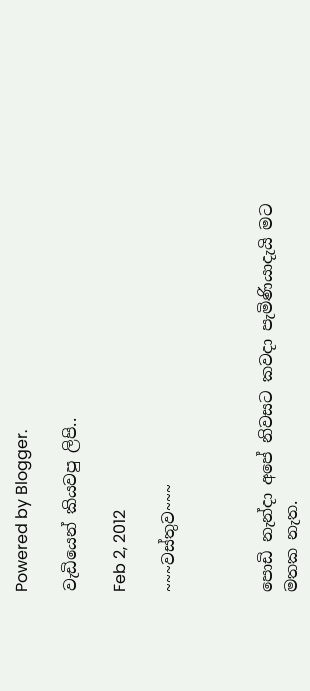Powered by Blogger.

වැඩියෙන් කියවපු ලිපි..

Feb 2, 2012

~~~වස්තුව~~~



පොඩි නැන්දා අපේ නිවසට කවදා පැමිණියාදැයි මට මතක නැත.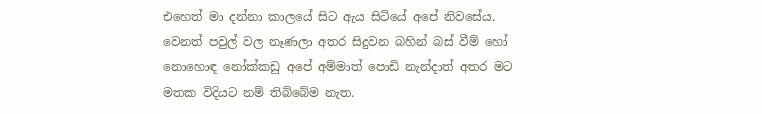එහෙත් මා දන්නා කාලයේ සිට ඇය සිටියේ අපේ නිවසේය. වෙනත් පවුල් වල නෑණලා අතර සිදුවන බහින් බස් වීම් හෝ නොහොඳ නෝක්කඩු අපේ අම්මාත් පොඩි නැන්දාත් අතර මට මතක විදියට නම් තිබ්බේම නැත.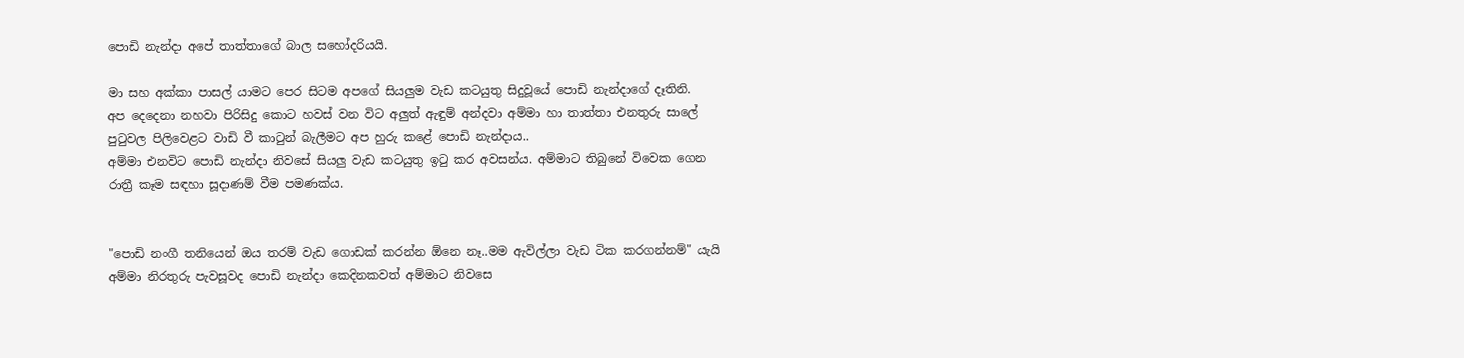පොඩි නැන්දා අපේ තාත්තාගේ බාල සහෝදරියයි.

මා සහ අක්කා පාසල් යාමට පෙර සිටම අපගේ සියලුම වැඩ කටයුතු සිදුවූයේ පොඩි නැන්දාගේ දෑතිනි.
අප දෙදෙනා නහවා පිරිසිදු කොට හවස් වන විට අලුත් ඇඳුම් අන්දවා අම්මා හා තාත්තා එනතුරු සාලේ පුටුවල පිලිවෙළට වාඩි වී කාටුන් බැලීමට අප හුරු කළේ පොඩි නැන්දාය..
අම්මා එනවිට පොඩි නැන්දා නිවසේ සියලු වැඩ කටයුතු ඉටු කර අවසන්ය. අම්මාට තිබුනේ විවෙක ගෙන රාත්‍රී කෑම සඳහා සූදාණම් වීම පමණක්ය.


"පොඩි නංගී තනියෙන් ඔය තරම් වැඩ ගොඩක් කරන්න ඕනෙ නෑ..මම ඇවිල්ලා වැඩ ටික කරගන්නම්" යැයි අම්මා නිරතුරු පැවසූවද පොඩි නැන්දා කෙදිනකවත් අම්මාට නිවසෙ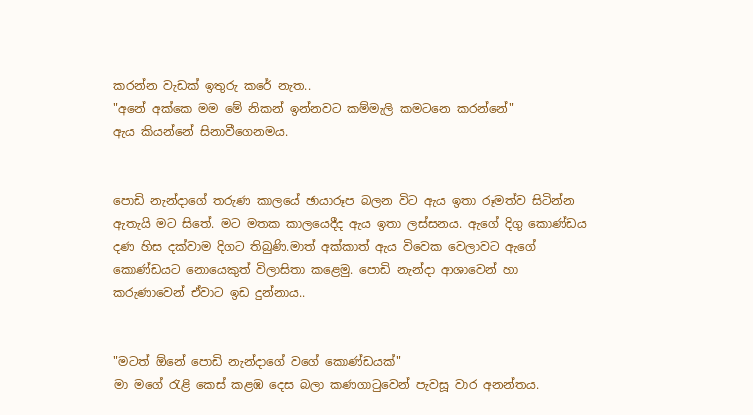කරන්න වැඩක් ඉතුරු කරේ නැත..
"අනේ අක්කෙ මම මේ නිකන් ඉන්නවට කම්මැලි කමටනෙ කරන්නේ"
ඇය කියන්නේ සිනාවීගෙනමය.


පොඩි නැන්දාගේ තරුණ කාලයේ ඡායාරූප බලන විට ඇය ඉතා රූමත්ව සිටින්න ඇතැයි මට සිතේ. මට මතක කාලයෙදීද ඇය ඉතා ලස්සනය. ඇගේ දිගු කොණ්ඩය දණ හිස දක්වාම දිගට තිබුණි.මාත් අක්කාත් ඇය විවෙක වෙලාවට ඇගේ කොණ්ඩයට නොයෙකුත් විලාසිතා කළෙමු. පොඩි නැන්දා ආශාවෙන් හා කරුණාවෙන් ඒවාට ඉඩ දුන්නාය..


"මටත් ඕනේ පොඩි නැන්දාගේ වගේ කොණ්ඩයක්"
මා මගේ රැළි කෙස් කළඹ දෙස බලා කණගාටුවෙන් පැවසූ වාර අනන්තය.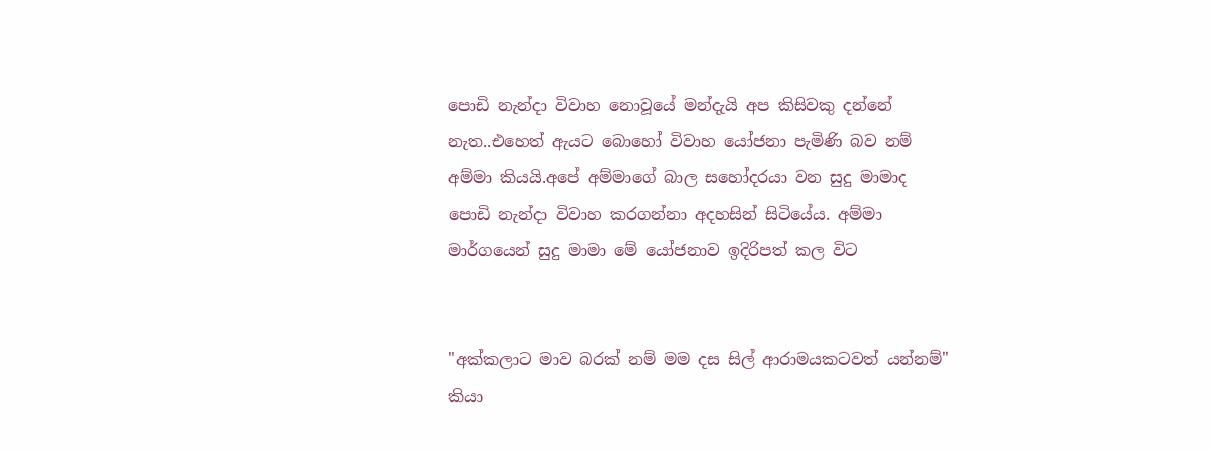පොඩි නැන්දා විවාහ නොවූයේ මන්දැයි අප කිසිවකු දන්නේ නැත..එහෙත් ඇයට බොහෝ විවාහ යෝජනා පැමිණි බව නම් අම්මා කියයි.අපේ අම්මාගේ බාල සහෝදරයා වන සුදු මාමාද පොඩි නැන්දා විවාහ කරගන්නා අදහසින් සිටියේය. අම්මා මාර්ගයෙන් සුදු මාමා මේ යෝජනාව ඉදිරිපත් කල විට


"අක්කලාට මාව බරක් නම් මම දස සිල් ආරාමයකටවත් යන්නම්"
කියා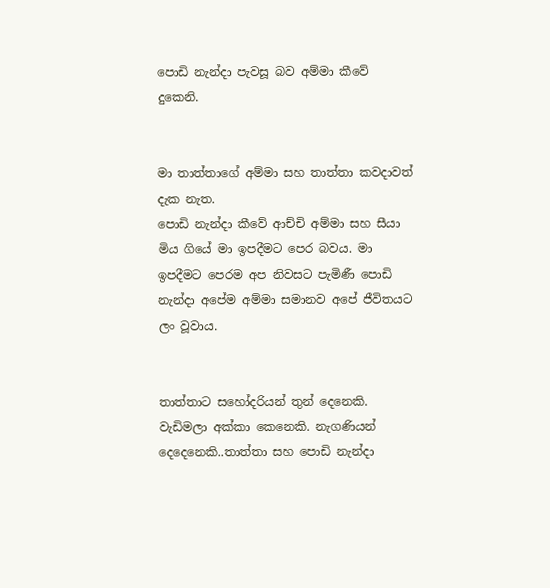පොඩි නැන්දා පැවසූ බව අම්මා කීවේ දුකෙනි.


මා තාත්තාගේ අම්මා සහ තාත්තා කවදාවත් දැක නැත.
පොඩි නැන්දා කීවේ ආච්චි අම්මා සහ සීයා මිය ගියේ මා ඉපදීමට පෙර බවය. මා ඉපදීමට පෙරම අප නිවසට පැමිණී පොඩි නැන්දා අපේම අම්මා සමානව අපේ ජීවිතයට ලං වූවාය.


තාත්තාට සහෝදරියන් තුන් දෙනෙකි. වැඩිමලා අක්කා කෙනෙකි. නැගණියන් දෙදෙනෙකි..තාත්තා සහ පොඩි නැන්දා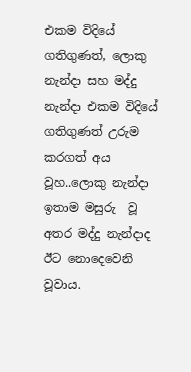එකම විදියේ ගතිගුණත්, ලොකු නැන්දා සහ මද්දු නැන්දා එකම විදියේ ගතිගුණත් උරුම කරගත් අය වූහ..ලොකු නැන්දා ඉතාම මසුරු  වූ අතර මද්දු නැන්දාද ඊට නොදෙවෙනි වූවාය.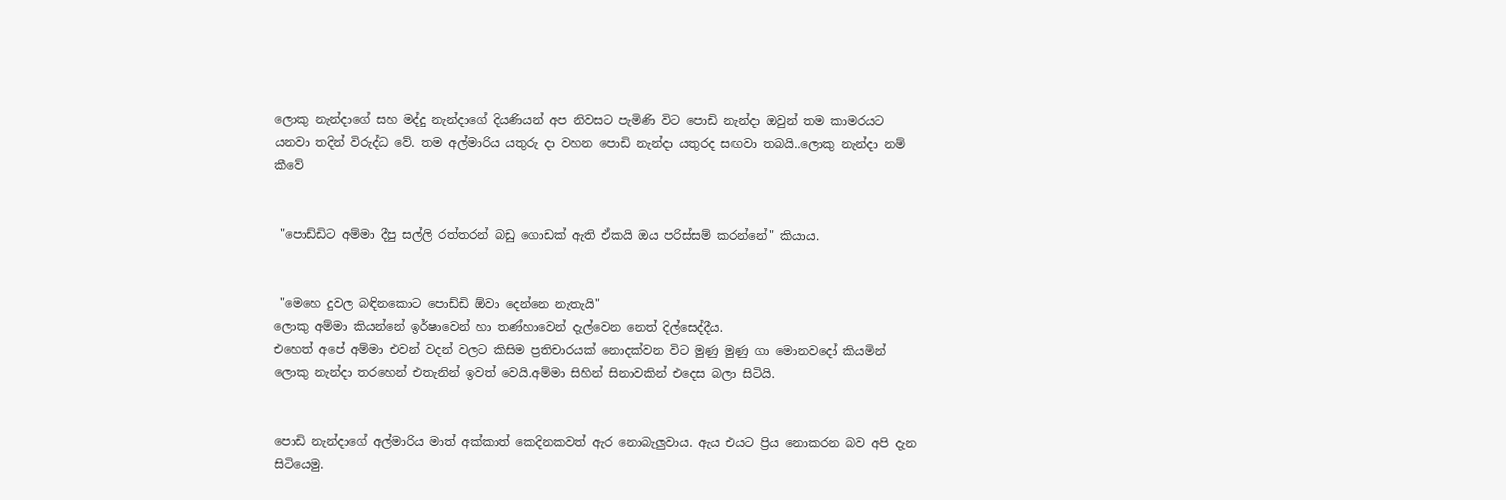ලොකු නැන්දාගේ සහ මද්දු නැන්දාගේ දියණියන් අප නිවසට පැමිණි විට පොඩි නැන්දා ඔවුන් තම කාමරයට යනවා තදින් විරුද්ධ වේ. තම අල්මාරිය යතුරු දා වහන පොඩි නැන්දා යතුරද සඟවා තබයි..ලොකු නැන්දා නම් කීවේ


 "පොඩ්ඩිට අම්මා දීපු සල්ලි රත්තරන් බඩු ගොඩක් ඇති ඒකයි ඔය පරිස්සම් කරන්නේ" කියාය.


 "මෙහෙ දුවල බඳිනකොට පොඩ්ඩි ඕවා දෙන්නෙ නැතැයි"
ලොකු අම්මා කියන්නේ ඉර්ෂාවෙන් හා තණ්හාවෙන් දැල්වෙන නෙත් දිල්සෙද්දීය.
එහෙත් අපේ අම්මා එවන් වදන් වලට කිසිම ප්‍රතිචාරයක් නොදක්වන විට මුණු මුණු ගා මොනවදෝ කියමින් ලොකු නැන්දා තරහෙන් එතැනින් ඉවත් වෙයි.අම්මා සිහින් සිනාවකින් එදෙස බලා සිටියි.


පොඩි නැන්දාගේ අල්මාරිය මාත් අක්කාත් කෙදිනකවත් ඇර නොබැලුවාය. ඇය එයට ප්‍රිය නොකරන බව අපි දැන සිටියෙමු.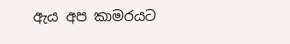ඇය අප කාමරයට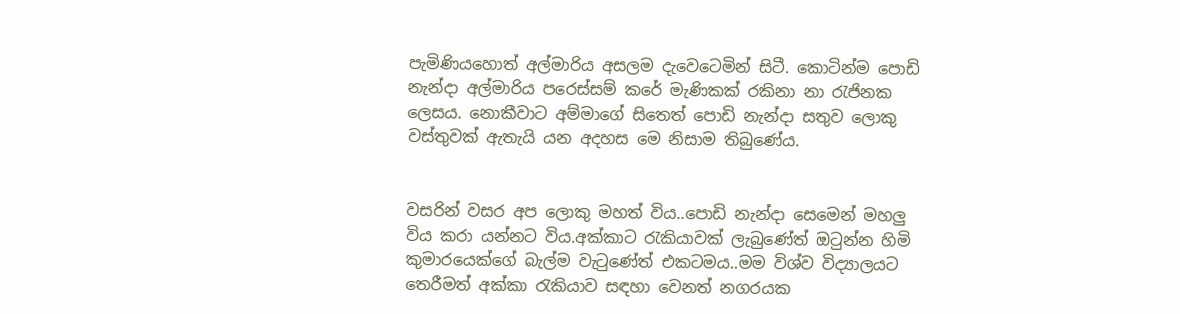පැමිණියහොත් අල්මාරිය අසලම දැවෙටෙමින් සිටී. කොටින්ම පොඩි නැන්දා අල්මාරිය පරෙස්සම් කරේ මැණිකක් රකිනා නා රැජිනක ලෙසය. නොකීවාට අම්මාගේ සිතෙත් පොඩි නැන්දා සතුව ලොකු වස්තුවක් ඇතැයි යන අදහස මෙ නිසාම තිබුණේය.


වසරින් වසර අප ලොකු මහත් විය..පොඩි නැන්දා සෙමෙන් මහලු විය කරා යන්නට විය.අක්කාට රැකියාවක් ලැබුණේත් ඔටුන්න හිමි කුමාරයෙක්ගේ බැල්ම වැටුණේත් එකටමය..මම විශ්ව විද්‍යාලයට තෙරීමත් අක්කා රැකියාව සඳහා වෙනත් නගරයක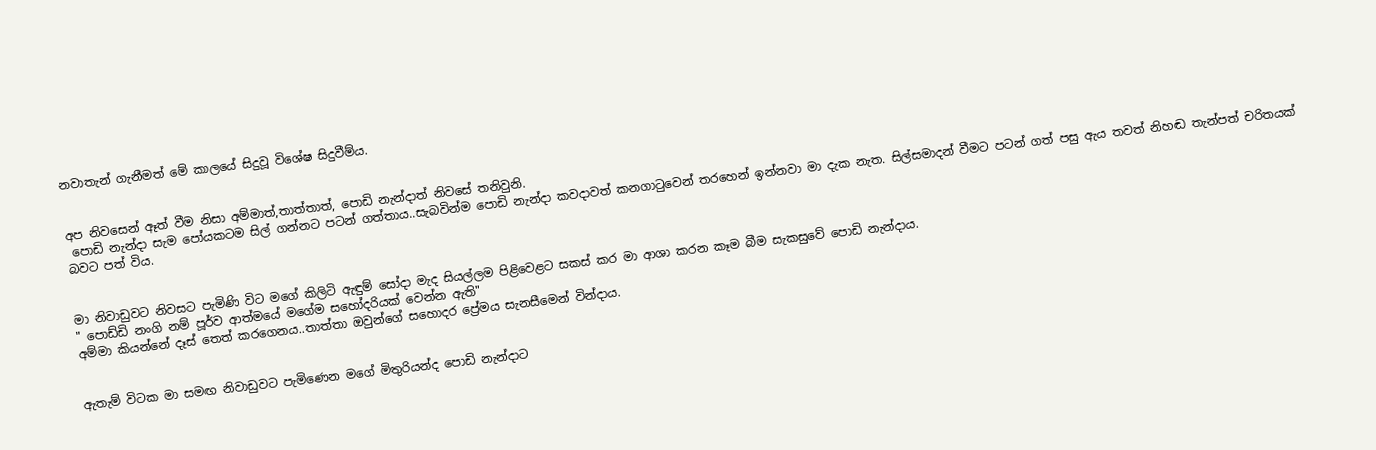නවාතැන් ගැනීමත් මේ කාලයේ සිදුවූ විශේෂ සිදුවීම්ය.


අප නිවසෙන් ඈත් වීම නිසා අම්මාත්,තාත්තාත්, පොඩි නැන්දාත් නිවසේ තනිවුනි.
 පොඩි නැන්දා සැම පෝයකටම සිල් ගන්නට පටන් ගත්තාය..සැබවින්ම පොඩි නැන්දා කවදාවත් කනගාටුවෙන් තරහෙන් ඉන්නවා මා දැක නැත. සිල්සමාදන් වීමට පටන් ගත් පසු ඇය තවත් නිහඬ තැන්පත් චරිතයක් බවට පත් විය.


මා නිවාඩුවට නිවසට පැමිණි විට මගේ කිලිටි ඇඳුම් සෝදා මැද සියල්ලම පිළිවෙළට සකස් කර මා ආශා කරන කෑම බීම සැකසුවේ පොඩි නැන්දාය.
" පොඩ්ඩි නංගි නම් පූර්ව ආත්මයේ මගේම සහෝදරියක් වෙන්න ඇති"
අම්මා කියන්නේ දෑස් තෙත් කරගෙනය..තාත්තා ඔවුන්ගේ සහොදර ප්‍රේමය සැනසීමෙන් වින්දාය.


ඇතැම් විටක මා සමඟ නිවාඩුවට පැමිණෙන මගේ මිතුරියන්ද පොඩි නැන්දාට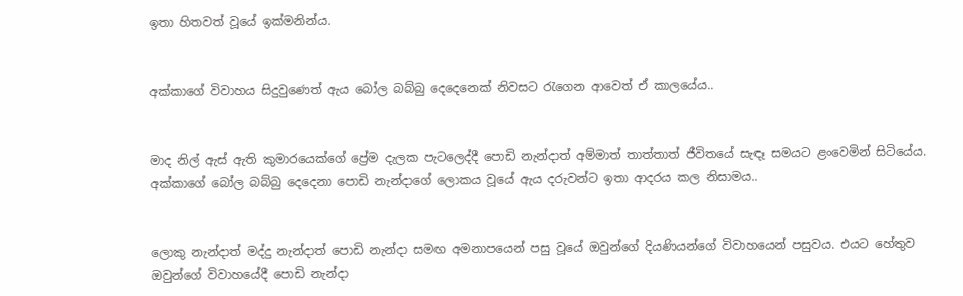ඉතා හිතවත් වූයේ ඉක්මනින්ය.


අක්කාගේ විවාහය සිදුවුණෙත් ඇය බෝල බබ්බු දෙදෙනෙක් නිවසට රැගෙන ආවෙත් ඒ කාලයේය..


මාද නිල් ඇස් ඇති කුමාරයෙක්ගේ ප්‍රේම දැලක පැටලෙද්දී පොඩි නැන්දාත් අම්මාත් තාත්තාත් ජීවිතයේ සැඳෑ සමයට ළංවෙමින් සිටියේය. අක්කාගේ බෝල බබ්බු දෙදෙනා පොඩි නැන්දාගේ ලොකය වූයේ ඇය දරුවන්ට ඉතා ආදරය කල නිසාමය..


ලොකු නැන්දාත් මද්දු නැන්දාත් පොඩි නැන්දා සමඟ අමනාපයෙන් පසු වූයේ ඔවුන්ගේ දියණියන්ගේ විවාහයෙන් පසුවය. එයට හේතුව ඔවුන්ගේ විවාහයේදී පොඩි නැන්දා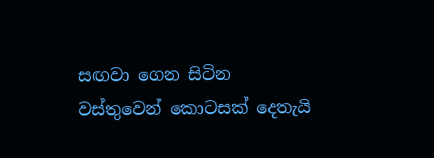සඟවා ගෙන සිටින වස්තුවෙන් කොටසක් දෙතැයි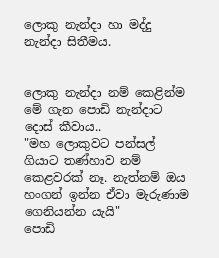ලොකු නැන්දා හා මද්දු නැන්දා සිතීමය.


ලොකු නැන්දා නම් කෙළින්ම මේ ගැන පොඩි නැන්දාට දොස් කීවාය..
"මහ ලොකුවට පන්සල් ගියාට තණ්හාව නම් කෙළවරක් නෑ. නැත්නම් ඔය හංගන් ඉන්න ඒවා මැරුණාම ගෙනියන්න යැයි"
පොඩි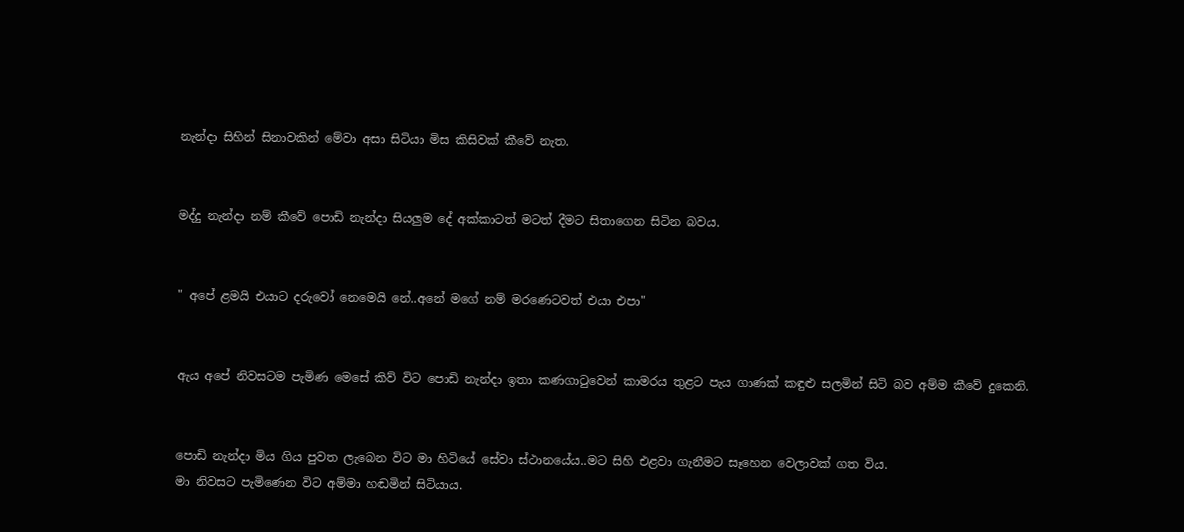නැන්දා සිහින් සිනාවකින් මේවා අසා සිටියා මිස කිසිවක් කීවේ නැත.


මද්දු නැන්දා නම් කීවේ පොඩි නැන්දා සියලුම දේ අක්කාටත් මටත් දීමට සිතාගෙන සිටින බවය.


" අපේ ළමයි එයාට දරුවෝ නෙමෙයි නේ..අනේ මගේ නම් මරණෙටවත් එයා එපා"


ඇය අපේ නිවසටම පැමිණ මෙසේ කිව් විට පොඩි නැන්දා ඉතා කණගාටුවෙන් කාමරය තුළට පැය ගාණක් කඳුළු සලමින් සිටි බව අම්ම කීවේ දුකෙනි.


පොඩි නැන්දා මිය ගිය පුවත ලැබෙන විට මා හිටියේ සේවා ස්ථානයේය..මට සිහි එළවා ගැනීමට සෑහෙන වෙලාවක් ගත විය.
මා නිවසට පැමිණෙන විට අම්මා හඬමින් සිටියාය.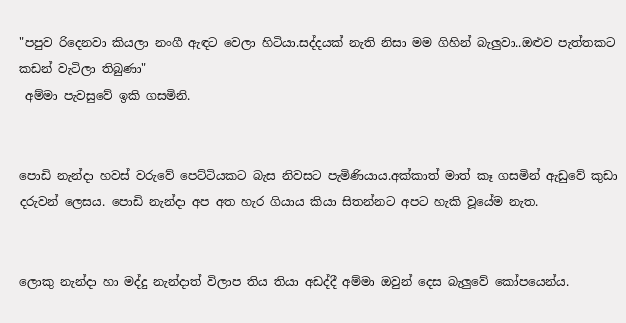"පපුව රිදෙනවා කියලා නංගී ඇඳට වෙලා හිටියා.සද්දයක් නැති නිසා මම ගිහින් බැලුවා..ඔළුව පැත්තකට කඩන් වැටිලා තිබුණා"
 අම්මා පැවසුවේ ඉකි ගසමිනි.


පොඩි නැන්දා හවස් වරුවේ පෙට්ටියකට බැස නිවසට පැමිණියාය.අක්කාත් මාත් කෑ ගසමින් ඇඩුවේ කුඩා දරුවන් ලෙසය. පොඩි නැන්දා අප අත හැර ගියාය කියා සිතන්නට අපට හැකි වූයේම නැත.


ලොකු නැන්දා හා මද්දු නැන්දාත් විලාප තිය තියා අඩද්දී අම්මා ඔවුන් දෙස බැලුවේ කෝපයෙන්ය.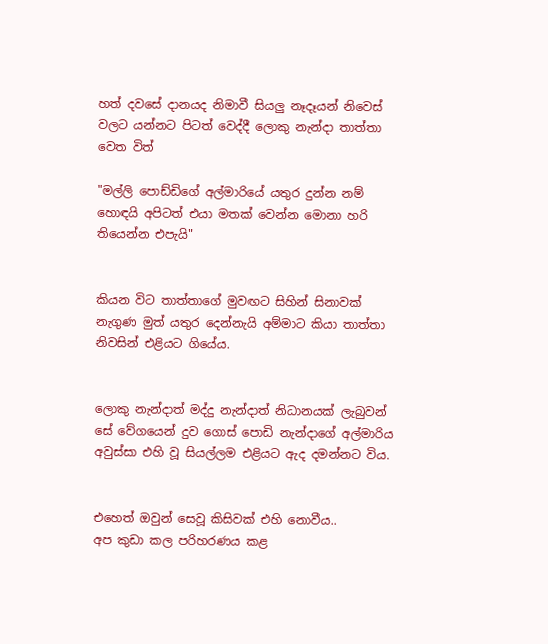හත් දවසේ දානයද නිමාවී සියලු නෑදෑයන් නිවෙස් වලට යන්නට පිටත් වෙද්දී ලොකු නැන්දා තාත්තා වෙත විත්

"මල්ලි පොඩ්ඩිගේ අල්මාරියේ යතුර දුන්න නම් හොඳයි අපිටත් එයා මතක් වෙන්න මොනා හරි තියෙන්න එපැයි"


කියන විට තාත්තාගේ මුවඟට සිහින් සිනාවක් නැගුණ මුත් යතුර දෙන්නැයි අම්මාට කියා තාත්තා නිවසින් එළියට ගියේය.


ලොකු නැන්දාත් මද්දු නැන්දාත් නිධානයක් ලැබුවන් සේ වේගයෙන් දුව ගොස් පොඩි නැන්දාගේ අල්මාරිය අවුස්සා එහි වූ සියල්ලම එළියට ඇද දමන්නට විය.


එහෙත් ඔවුන් සෙවූ කිසිවක් එහි නොවීය..
අප කුඩා කල පරිහරණය කළ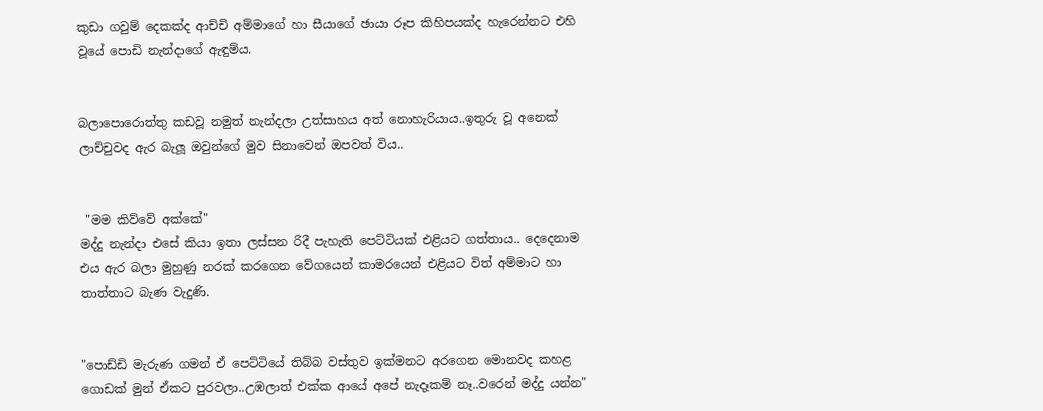කුඩා ගවුම් දෙකක්ද ආච්චි අම්මාගේ හා සීයාගේ ඡායා රූප කිහිපයක්ද හැරෙන්නට එහි වූයේ පොඩි නැන්දාගේ ඇඳුම්ය.


බලාපොරොත්තු කඩවූ නමුත් නැන්දලා උත්සාහය අත් නොහැරියාය..ඉතුරු වූ අනෙක් ලාච්චුවද ඇර බැලූ ඔවුන්ගේ මුව සිනාවෙන් ඔපවත් විය..


 "මම කිව්වේ අක්කේ"
මද්දු නැන්දා එසේ කියා ඉතා ලස්සන රිදී පැහැති පෙට්ටියක් එළියට ගත්තාය.. දෙදෙනාම එය ඇර බලා මුහුණු නරක් කරගෙන වේගයෙන් කාමරයෙන් එළියට විත් අම්මාට හා තාත්තාට බැණ වැදුණි.


"පොඩ්ඩි මැරුණ ගමන් ඒ පෙට්ටියේ තිබ්බ වස්තුව ඉක්මනට අරගෙන මොනවද කහළ ගොඩක් මුන් ඒකට පුරවලා..උඹලාත් එක්ක ආයේ අපේ නැදෑකම් නෑ..වරෙන් මද්දු යන්න"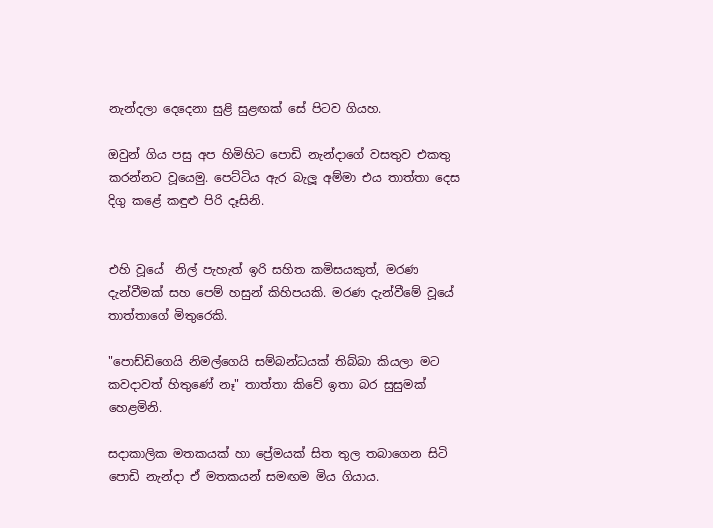නැන්දලා දෙදෙනා සුළි සුළඟක් සේ පිටව ගියහ.

ඔවුන් ගිය පසු අප හිමිහිට පොඩි නැන්දාගේ වසතුව එකතු කරන්නට වූයෙමු. පෙට්ටිය ඇර බැලූ අම්මා එය තාත්තා දෙස දිගු කළේ කඳුළු පිරි දෑසිනි.


එහි වූයේ  නිල් පැහැත් ඉරි සහිත කමිසයකුත්, මරණ දැන්වීමක් සහ පෙම් හසුන් කිහිපයකි. මරණ දැන්වීමේ වූයේ තාත්තාගේ මිතුරෙකි.

"පොඩ්ඩිගෙයි නිමල්ගෙයි සම්බන්ධයක් තිබ්බා කියලා මට කවදාවත් හිතුණේ නෑ" තාත්තා කිවේ ඉතා බර සුසුමක් හෙළමිනි.

සදාකාලික මතකයක් හා ප්‍රේමයක් සිත තුල තබාගෙන සිටි පොඩි නැන්දා ඒ මතකයන් සමඟම මිය ගියාය.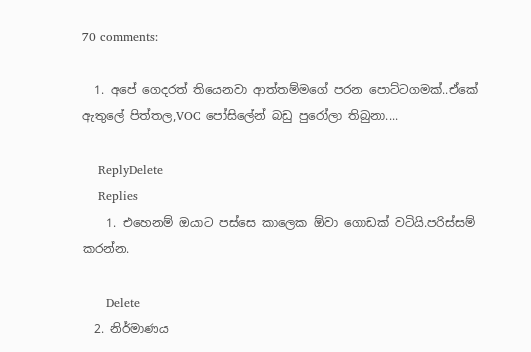70 comments:

  1. අපේ ගෙදරත් තියෙනවා ආත්තම්මගේ පරන පොට්ටගමක්..ඒකේ ඇතුලේ පිත්තල,VOC පෝසිලේන් බඩු පුරෝලා තිබුනා....

    ReplyDelete
    Replies
    1. එහෙනම් ඔයාට පස්සෙ කාලෙක ඕවා ගොඩක් වටියි.පරිස්සම් කරන්න.

      Delete
  2. නිර්මාණය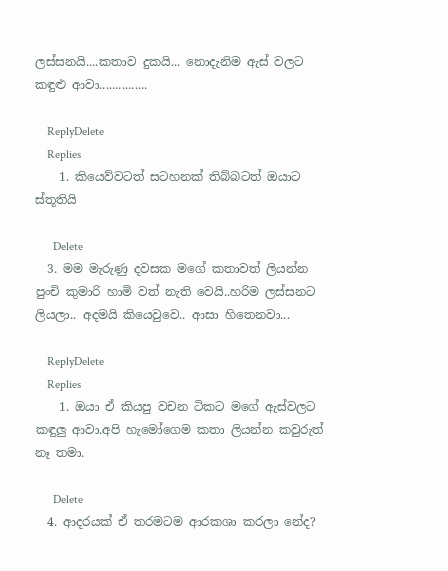ලස්සනයි....කතාව දුකයි... නොදැනිම ඇස් වලට කඳුළු ආවා...............

    ReplyDelete
    Replies
    1. කියෙව්වටත් සටහනක් තිබ්බටත් ඔයාට ස්තූතියි

      Delete
  3. මම මැරුණු දවසක මගේ කතාවත් ලියන්න පුංචි කුමාරි හාමි වත් නැති වෙයි..හරිම ලස්සනට ලියලා.. අදමයි කියෙවුවෙ.. ආසා හිතෙනවා...

    ReplyDelete
    Replies
    1. ඔයා ඒ කියපු වචන ටිකට මගේ ඇස්වලට කඳුලු ආවා.අපි හැමෝගෙම කතා ලියන්න කවුරුත් නෑ තමා.

      Delete
  4. ආදරයක් ඒ තරමටම ආරකශා කරලා නේද?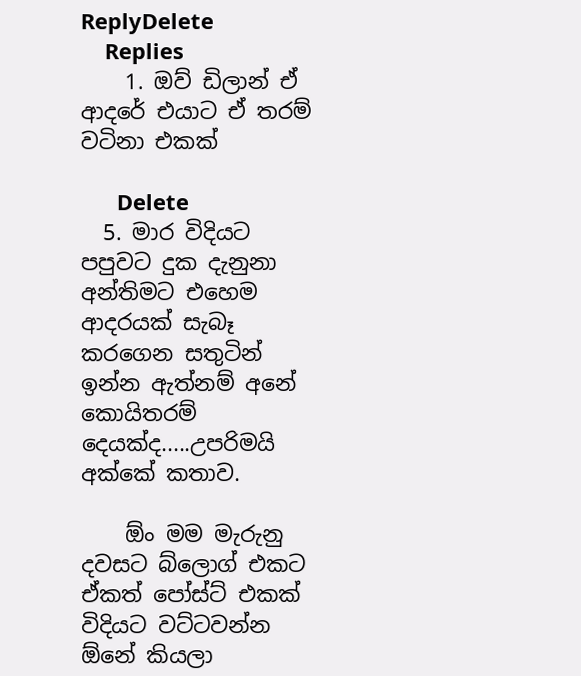ReplyDelete
    Replies
    1. ඔව් ඩිලාන් ඒ ආදරේ එයාට ඒ තරම් වටිනා එකක්

      Delete
  5. මාර විදියට පපුවට දුක දැනුනා අන්තිමට එහෙම ආදරයක් සැබෑ කරගෙන සතුටින් ඉන්න ඇත්නම් අනේ කොයිතරම් දෙයක්ද.....උපරිමයි අක්කේ කතාව.

    ඕං මම මැරුනු දවසට බ්ලොග් එකට ඒකත් පෝස්ට් එකක් විදියට වට්ටවන්න ඕනේ කියලා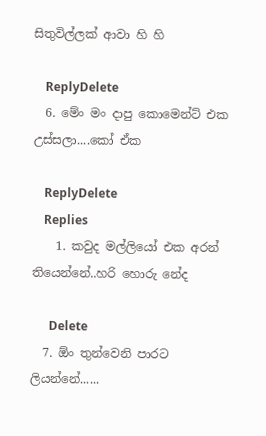සිතුවිල්ලක් ආවා හි හි

    ReplyDelete
  6. මේං මං දාපු කොමෙන්ට් එක උස්සලා....කෝ ඒක

    ReplyDelete
    Replies
    1. කවුද මල්ලියෝ එක අරන් තියෙන්නේ..හරි හොරු නේද

      Delete
  7. ඕං තුන්වෙනි පාරට ලියන්නේ......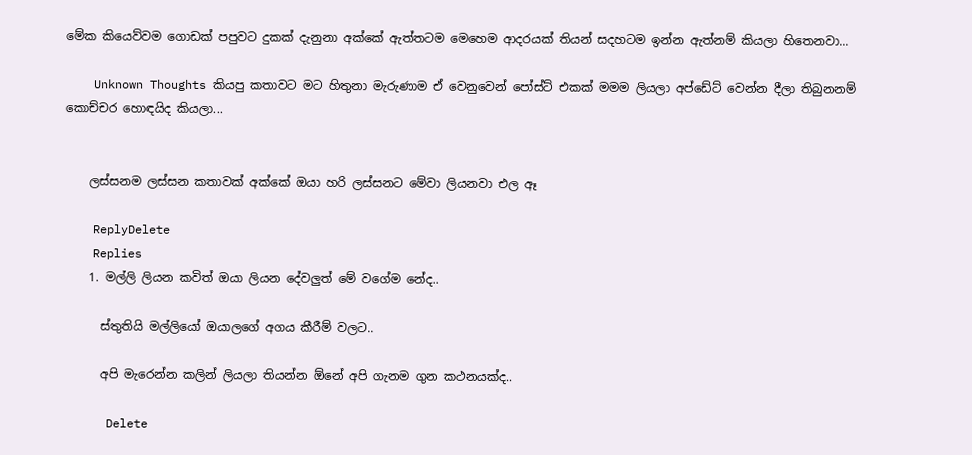මේක කියෙව්වම ගොඩක් පපුවට දුකක් දැනුනා අක්කේ ඇත්තටම මෙහෙම ආදරයක් තියන් සදහටම ඉන්න ඇත්නම් කියලා හිතෙනවා...

    Unknown Thoughts කියපු කතාවට මට හිතුනා මැරුණාම ඒ වෙනුවෙන් පෝස්ට් එකක් මමම ලියලා අප්ඩේට් වෙන්න දීලා තිබුනනම් කොච්චර හොඳයිද කියලා...


    ලස්සනම ලස්සන කතාවක් අක්කේ ඔයා හරි ලස්සනට මේවා ලියනවා එල ඈ

    ReplyDelete
    Replies
    1. මල්ලි ලියන කවිත් ඔයා ලියන දේවලුත් මේ වගේම නේද..

      ස්තුතියි මල්ලියෝ ඔයාලගේ අගය කීරීම් වලට..

      අපි මැරෙන්න කලින් ලියලා තියන්න ඕනේ අපි ගැනම ගුන කථනයක්ද..

      Delete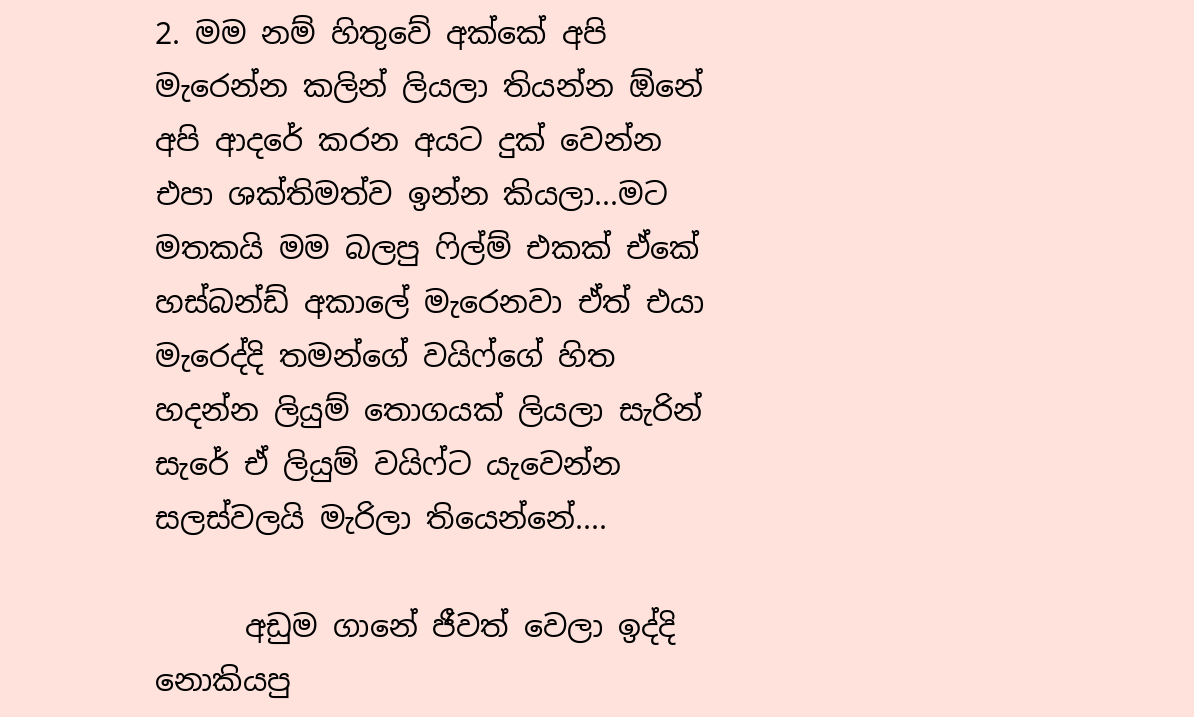2. මම නම් හිතුවේ අක්කේ අපි මැරෙන්න කලින් ලියලා තියන්න ඕනේ අපි ආදරේ කරන අයට දුක් වෙන්න එපා ශක්තිමත්ව ඉන්න කියලා...මට මතකයි මම බලපු ෆිල්ම් එකක් ඒකේ හස්බන්ඩ් අකාලේ මැරෙනවා ඒත් එයා මැරෙද්දි තමන්ගේ වයිෆ්ගේ හිත හදන්න ලියුම් තොගයක් ලියලා සැරින් සැරේ ඒ ලියුම් වයිෆ්ට යැවෙන්න සලස්වලයි මැරිලා තියෙන්නේ....

      අඩුම ගානේ ජීවත් වෙලා ඉද්දි නොකියපු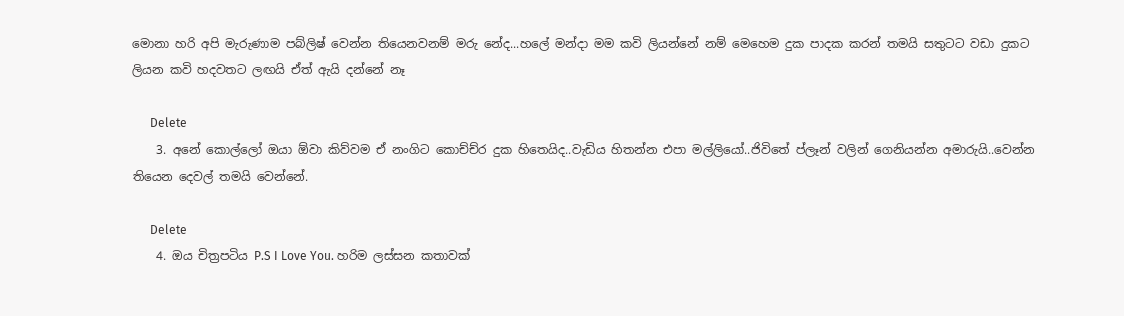මොනා හරි අපි මැරුණාම පබ්ලිෂ් වෙන්න තියෙනවනම් මරු නේද...හලේ මන්දා මම කවි ලියන්නේ නම් මෙහෙම දුක පාදක කරන් තමයි සතුටට වඩා දුකට ලියන කවි හදවතට ලඟයි ඒත් ඇයි දන්නේ නෑ

      Delete
    3. අනේ කොල්ලෝ ඔයා ඕවා කිව්වම ඒ නංගිට කොච්ච්ර දුක හිතෙයිද..වැඩිය හිතන්න එපා මල්ලියෝ..ජිවිතේ ප්ලෑන් වලින් ගෙනියන්න අමාරුයි..වෙන්න තියෙන දෙවල් තමයි වෙන්නේ.

      Delete
    4. ඔය චිත්‍රපටිය P.S I Love You. හරිම ලස්‌සන කතාවක්‌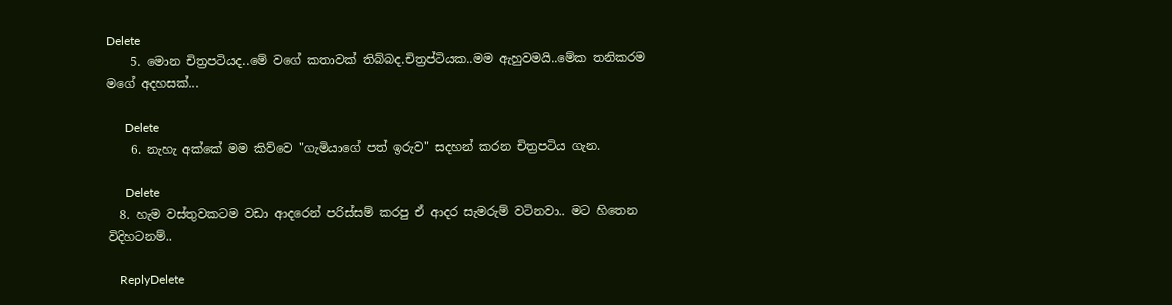Delete
    5. මොන චිත්‍රපටියද..මේ වගේ කතාවක් තිබ්බද.චිත්‍රප්ටියක..මම ඇහුවමයි..මේක තනිකරම මගේ අදහසක්...

      Delete
    6. නැහැ අක්‌කේ මම කිව්වෙ "ගැමියාගේ පත් ඉරුව" සදහන් කරන චිත්‍රපටිය ගැන.

      Delete
  8. හැම වස්තුවකටම වඩා ආදරෙන් පරිස්සම් කරපු ඒ ආදර සැමරුම් වටිනවා.. මට හිතෙන විදිහටනම්..

    ReplyDelete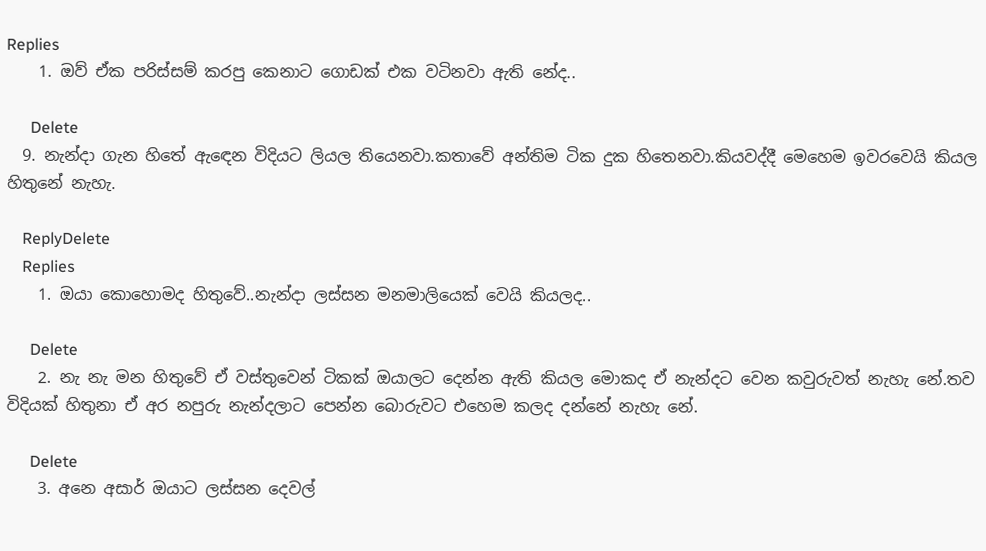Replies
    1. ඔව් ඒක පරිස්සම් කරපු කෙනාට ගොඩක් එක වටිනවා ඇති නේද..

      Delete
  9. නැන්දා ගැන හිතේ ඇඳෙන විදියට ලියල තියෙනවා.කතාවේ අන්තිම ටික දුක හිතෙනවා.කියවද්දී මෙහෙම ඉවරවෙයි කියල හිතුනේ නැහැ.

    ReplyDelete
    Replies
    1. ඔයා කොහොමද හිතුවේ..නැන්දා ලස්සන මනමාලියෙක් වෙයි කියලද..

      Delete
    2. නැ නැ මන හිතුවේ ඒ වස්තුවෙන් ටිකක් ඔයාලට දෙන්න ඇති කියල මොකද ඒ නැන්දට වෙන කවුරුවත් නැහැ නේ.තව විදියක් හිතුනා ඒ අර නපුරු නැන්දලාට පෙන්න බොරුවට එහෙම කලද දන්නේ නැහැ නේ.

      Delete
    3. අනෙ අසාර් ඔයාට ලස්සන දෙවල්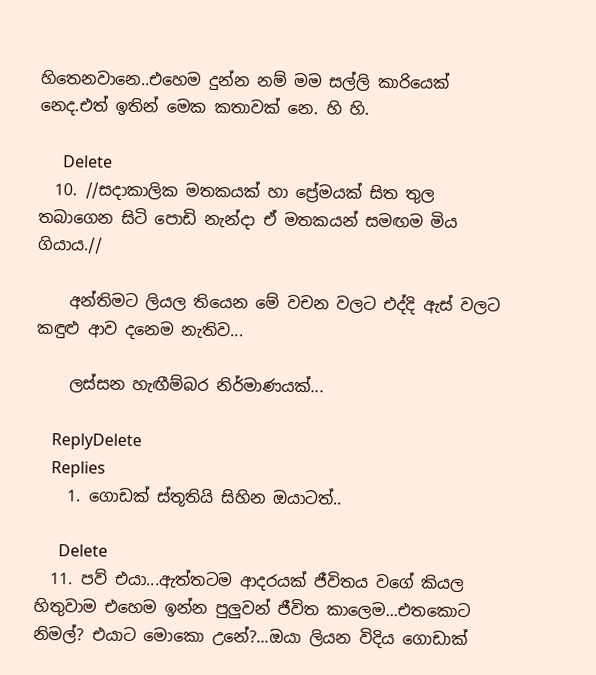හිතෙනවානෙ..එහෙම දුන්න නම් මම සල්ලි කාරියෙක් නෙද.එත් ඉතින් මෙක කතාවක් නෙ. හි හි.

      Delete
  10. //සදාකාලික මතකයක් හා ප්‍රේමයක් සිත තුල තබාගෙන සිටි පොඩි නැන්දා ඒ මතකයන් සමඟම මිය ගියාය.//

    අන්තිමට ලියල තියෙන මේ වචන වලට එද්දි ඇස් වලට කඳුළු ආව දනෙම නැතිව...

    ලස්සන හැඟීම්බර නිර්මාණයක්...

    ReplyDelete
    Replies
    1. ගොඩක් ස්තූතියි සිහින ඔයාටත්..

      Delete
  11. පව් එයා...ඇත්තටම ආදරයක් ජීවිතය වගේ කියල හිතුවාම එහෙම ඉන්න පුලුවන් ජීවිත කාලෙම...එතකොට නිමල්? එයාට මොකො උනේ?...ඔයා ලියන විදිය ගොඩාක්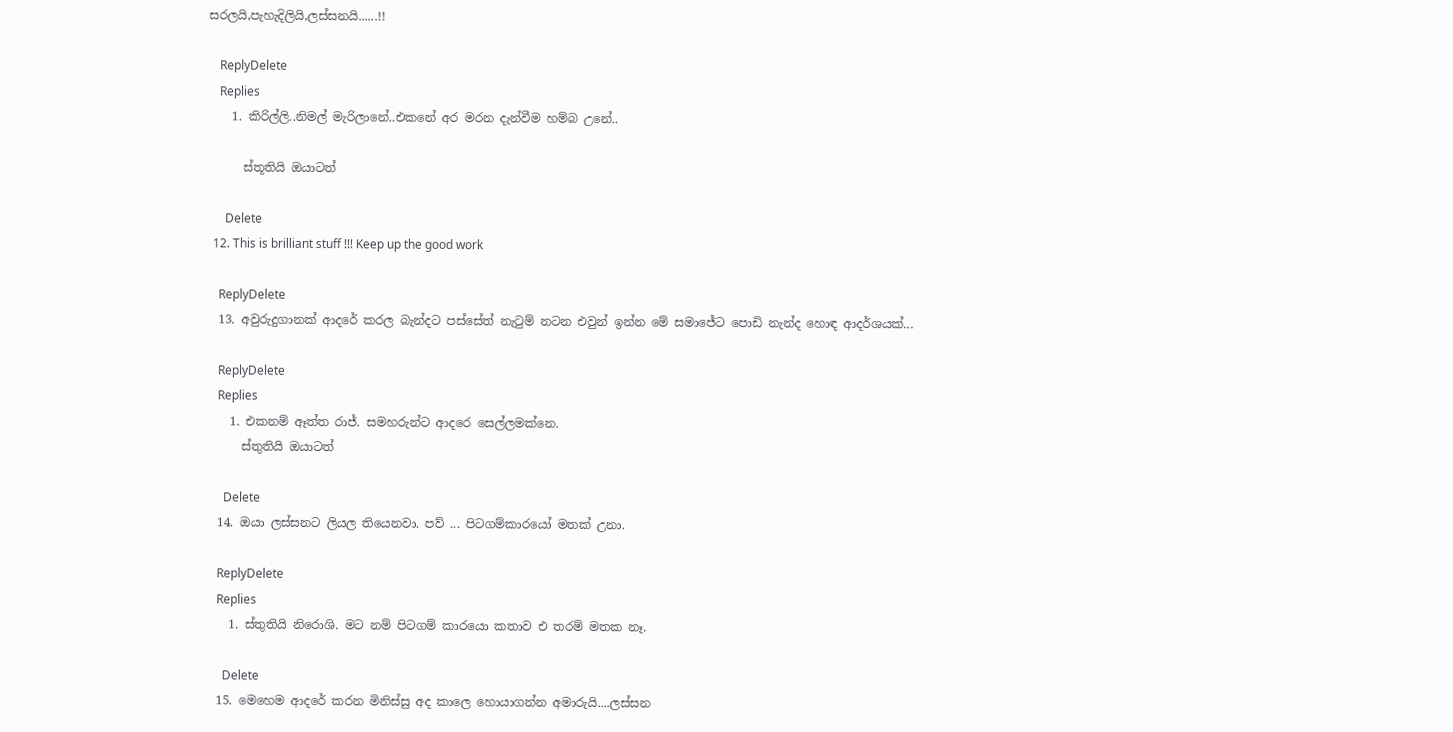සරලයි,පැහැදිලියි,ලස්සනයි......!!

    ReplyDelete
    Replies
    1. කිරිල්ලි..නිමල් මැරිලානේ..එකනේ අර මරන දැන්වීම හම්බ උනේ..

      ස්තූතියි ඔයාටත්

      Delete
  12. This is brilliant stuff !!! Keep up the good work

    ReplyDelete
  13. අවුරුදුගානක් ආදරේ කරල බැන්දට පස්සේත් නැටුම් නටන එවුන් ඉන්න මේ සමාජේට පොඩි නැන්ද හොඳ ආදර්ශයක්...

    ReplyDelete
    Replies
    1. එකනම් ඈත්ත රාජ්. සමහරුන්ට ආදරෙ සෙල්ලමක්නෙ.
      ස්තුතියි ඔයාටත්

      Delete
  14. ඔයා ලස්සනට ලියල තියෙනවා. පව් ... පිටගම්කාරයෝ මතක් උනා.

    ReplyDelete
    Replies
    1. ස්තුතියි නිරොශි. මට නම් පිටගම් කාරයො කතාව එ තරම් මතක නෑ.

      Delete
  15. මෙහෙම ආදරේ කරන මිනිස්සු අද කාලෙ හොයාගන්න අමාරුයි....ලස්සන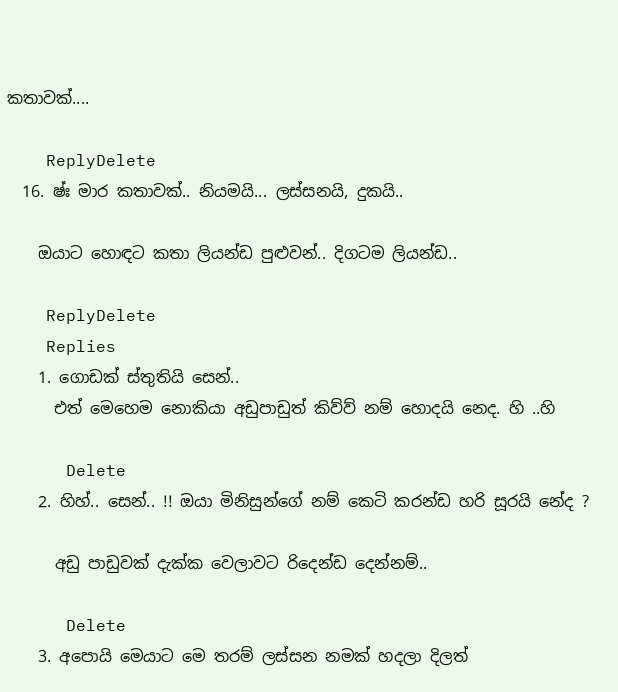කතාවක්....

    ReplyDelete
  16. ෂ්ඃ මාර කතාවක්.. නියමයි... ලස්සනයි, දුකයි..

    ඔයාට හොඳට කතා ලියන්ඩ පුළුවන්.. දිගටම ලියන්ඩ..

    ReplyDelete
    Replies
    1. ගොඩක් ස්තුතියි සෙන්..
      එත් මෙහෙම නොකියා අඩුපාඩුත් කිව්ව් නම් හොදයි නෙද. හි ..හි

      Delete
    2. හිහ්.. සෙන්.. !! ඔයා මිනිසුන්ගේ නම් කෙටි කරන්ඩ හරි සූරයි නේද ?

      අඩු පාඩුවක් දැක්ක වෙලාවට රිදෙන්ඩ දෙන්නම්..

      Delete
    3. අපොයි මෙයාට මෙ තරම් ලස්සන නමක් හදලා දිලත්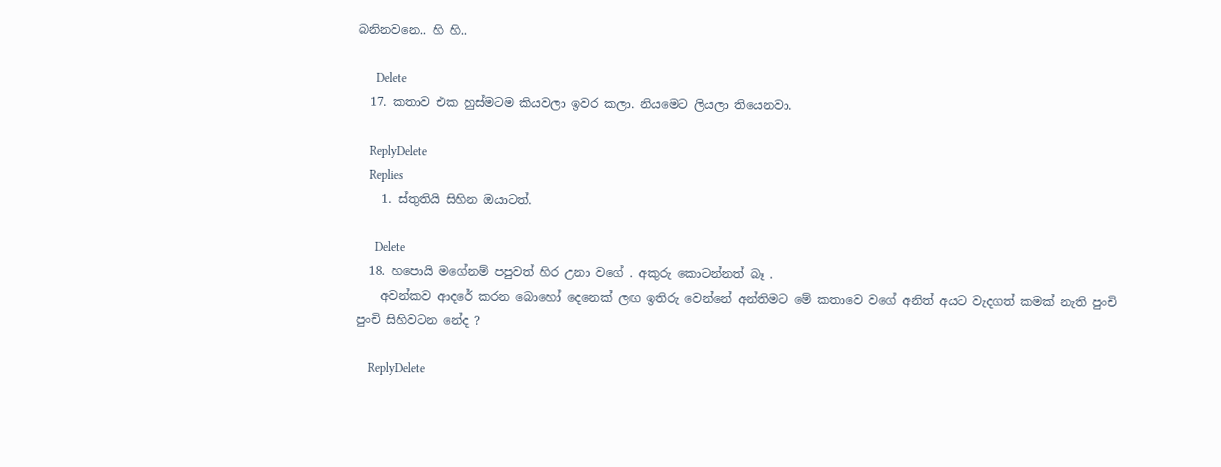බනිනවනෙ.. හි හි..

      Delete
  17. කතාව එක හුස්මටම කියවලා ඉවර කලා. නියමෙට ලියලා තියෙනවා.

    ReplyDelete
    Replies
    1. ස්තුතියි සිහින ඔයාටත්.

      Delete
  18. හපොයි මගේනම් පපුවත් හිර උනා වගේ . අකුරු කොටන්නත් බෑ .
    අවන්කව ආදරේ කරන බොහෝ දෙනෙක් ලඟ ඉතිරු වෙන්නේ අන්තිමට මේ කතාවෙ වගේ අනිත් අයට වැදගත් කමක් නැති පුංචි පුංචි සිහිවටන නේද ?

    ReplyDelete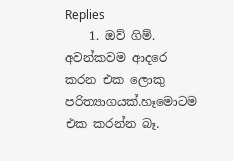Replies
    1. ඔව් ගිම්. අවන්කවම ආදරෙ කරන එක ලොකු පරිත්‍යාගයක්.හෑමොටම එක කරන්න බෑ.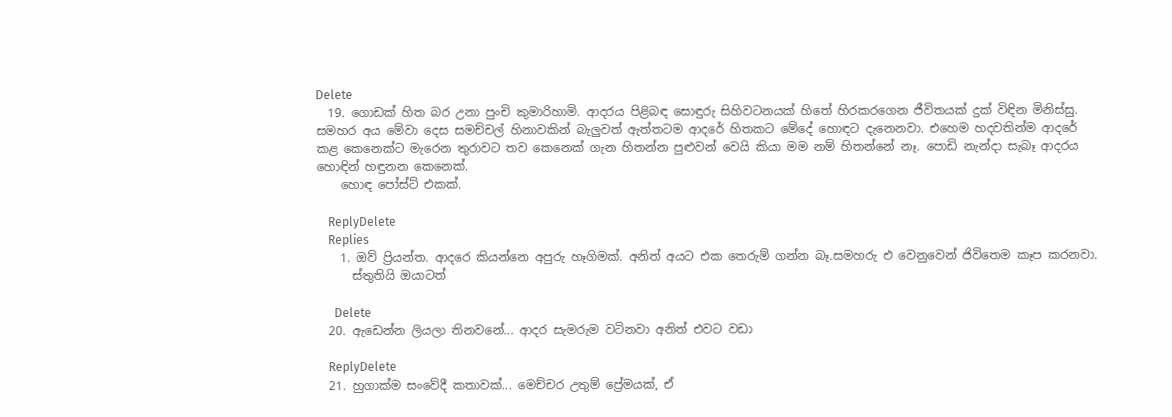Delete
  19. ගොඩක් හිත බර උනා පුංචි කුමාරිහාමි. ආදරය පිළිබඳ සොඳුරු සිහිවටනයක් හිතේ හිරකරගෙන ජීවිතයක් දුක් විඳින මිනිස්සු. සමහර අය මේවා දෙස සමච්චල් හිනාවකින් බැලුවත් ඇත්තටම ආදරේ හිතකට මේදේ හොඳට දැනෙනවා. එහෙම හදවතින්ම ආදරේ කළ කෙනෙක්ට මැරෙන තුරාවට තව කෙනෙක් ගැන හිතන්න පුළුවන් වෙයි කියා මම නම් හිතන්නේ නෑ. පොඩි නැන්දා සැබෑ ආදරය හොඳින් හඳුනන කෙනෙක්.
    හොඳ පෝස්ට් එකක්.

    ReplyDelete
    Replies
    1. ඔව් ප්‍රියන්ත. ආදරෙ කියන්නෙ අපුරු හෑගිමක්. අනිත් අයට එක තෙරුම් ගන්න බෑ.සමහරු එ වෙනුවෙන් ජිවිතෙම කෑප කරනවා.
      ස්තුතියි ඔයාටත්

      Delete
  20. ඇඩෙන්න ලියලා තිනවනේ... ආදර සැමරුම වටිනවා අනිත් එවට වඩා

    ReplyDelete
  21. හුගාක්ම සංවේදී කතාවක්... මෙච්චර උතුම් ප්‍රේමයක්, ඒ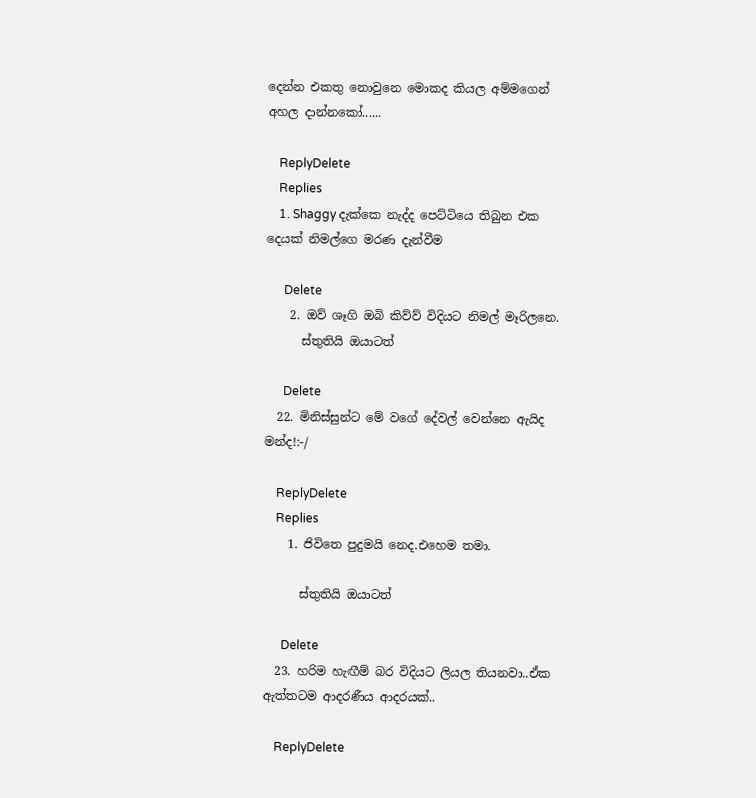දෙන්න එකතු නොවුනෙ මොකද කියල අම්මගෙන් අහල දාන්නකෝ......

    ReplyDelete
    Replies
    1. Shaggy දැක්කෙ නැද්ද පෙට්ටියෙ තිබුන එක දෙයක් නිමල්ගෙ මරණ දැන්වීම

      Delete
    2. ඔව් ශෑගි ඔබි කිව්ව් විදියට නිමල් මෑරිලනෙ.
      ස්තුතියි ඔයාටත්

      Delete
  22. මිනිස්සුන්ට මේ වගේ දේවල් වෙන්නෙ ඇයිද මන්ද!:-/

    ReplyDelete
    Replies
    1. ජිවිතෙ පුදුමයි නෙද.එහෙම තමා.

      ස්තුතියි ඔයාටත්

      Delete
  23. හරිම හැඟීම් බර විදියට ලියල තියනවා..ඒක ඇත්තටම ආදරණීය ආදරයක්..

    ReplyDelete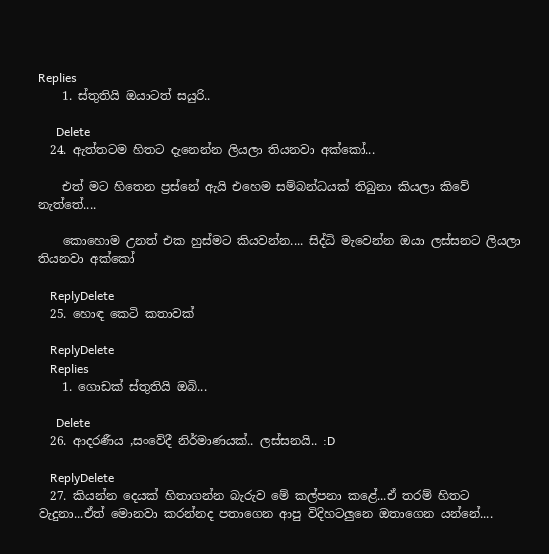Replies
    1. ස්තුතියි ඔයාටත් සයුරි..

      Delete
  24. ඇත්තටම හිතට දැනෙන්න ලියලා තියනවා අක්කෝ...

    එත් මට හිතෙන ප්‍රස්නේ ඇයි එහෙම සම්බන්ධයක් තිබුනා කියලා කිවේ නැත්තේ....

    කොහොම උනත් එක හුස්මට කියවන්න.... සිද්ධි මැවෙන්න ඔයා ලස්සනට ලියලා තියනවා අක්කෝ

    ReplyDelete
  25. හොඳ කෙටි කතාවක්

    ReplyDelete
    Replies
    1. ගොඩක් ස්තුතියි ඔබි...

      Delete
  26. ආදරණීය ,සංවේදී නිර්මාණයක්.. ලස්සනයි.. :D

    ReplyDelete
  27. කියන්න දෙයක් හිතාගන්න බැරුව මේ කල්පනා කළේ...ඒ තරම් හිතට වැදුනා...ඒත් මොනවා කරන්නද පතාගෙන ආපු විදිහටලුනෙ ඔතාගෙන යන්නේ....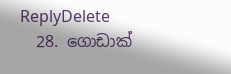ReplyDelete
  28. ගොඩාක්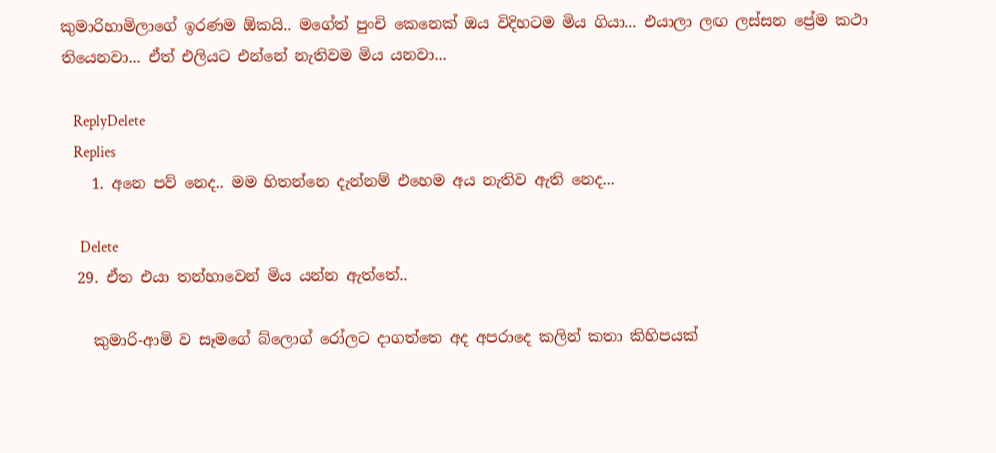කුමාරිහාමිලාගේ ඉරණම ඕකයි.. මගේත් පුංචි කෙනෙක් ඔය විදිහටම මිය ගියා... එයාලා ලඟ ලස්සන ප්‍රේම කථා තියෙනවා... ඒත් එලියට එන්නේ නැතිවම මිය යනවා...

    ReplyDelete
    Replies
    1. අනෙ පව් නෙද.. මම හිතන්නෙ දැන්නම් එහෙම අය නැතිව ඇති නෙද...

      Delete
  29. ඒත එයා තන්හාවෙන් මිය යන්න ඇත්තේ..

    කුමාරි-ආමි ව සෑමගේ බ්ලොග් රෝලට දාගත්තෙ අද අපරාදෙ කලින් කතා කිහිපයක්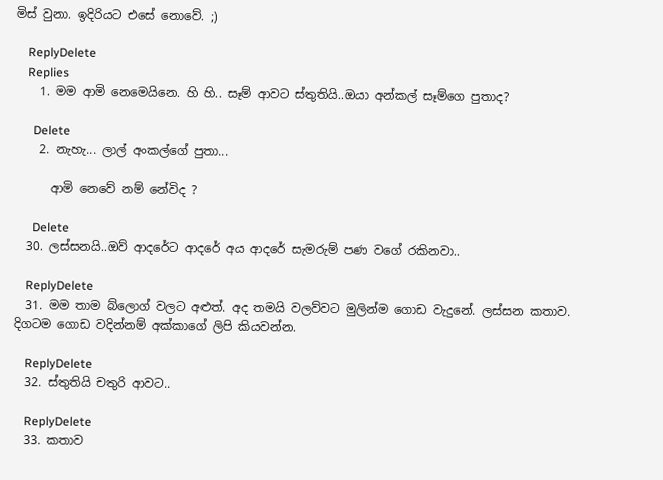මිස් වුනා. ඉදිරියට එසේ නොවේ. ;)

    ReplyDelete
    Replies
    1. මම ආමි නෙමෙයිනෙ. හි හි.. සෑම් ආවට ස්තුතියි..ඔයා අන්කල් සෑම්ගෙ පුතාද?

      Delete
    2. නැහැ... ලාල් අංකල්ගේ පුතා...

      ආමි නෙවේ නම් නේවිද ?

      Delete
  30. ලස්සනයි..ඔව් ආදරේට ආදරේ අය ආදරේ සැමරුම් පණ වගේ රකිනවා..

    ReplyDelete
  31. මම තාම බ්ලොග් වලට අළුත්. අද තමයි වලව්වට මුලින්ම ගොඩ වැදුනේ. ලස්‌සන කතාව. දිගටම ගොඩ වදින්නම් අක්‌කාගේ ලිපි කියවන්න.

    ReplyDelete
  32. ස්තුතියි චතුරි ආවට..

    ReplyDelete
  33. කතාව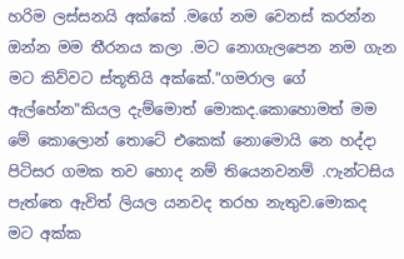හරිම ලස්සනයි අක්කේ .මගේ නම වෙනස් කරන්න ඔන්න මම තීරනය කලා .මට නොගැලපෙන නම ගැන මට කිව්වට ස්තූතියි අක්කේ."ගමරාල ගේ ඇල්හේන"කියල දැම්මොත් මොකද.කොහොමත් මම මේ කොලොන් තොටේ එකෙක් නොමොයි නෙ හද්දා පිටිසර ගමක තව හොද නම් තියෙනවනම් .ෆැන්ටසිය පැත්තෙ ඇවිත් ලියල යනවද තරහ නැතුව.මොකද මට අක්ක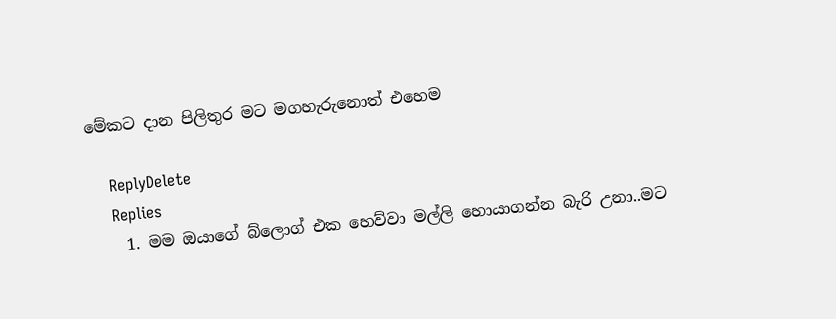මේකට දාන පිලිතුර මට මගහැරුනොත් එහෙම

    ReplyDelete
    Replies
    1. මම ඔයාගේ බ්ලොග් එක හෙව්වා මල්ලි හොයාගන්න බැරි උනා..මට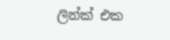ලින්ක් එක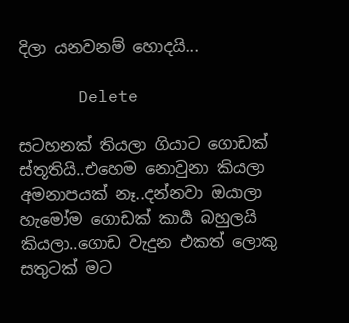දිලා යනවනම් හොදයි...

      Delete

සටහනක් තියලා ගියාට ගොඩක් ස්තූතියි..එහෙම නොවුනා කියලා අමනාපයක් නෑ..දන්නවා ඔයාලා හැමෝම ගොඩක් කාර්‍ය බහුලයි කියලා..ගොඩ වැදුන එකත් ලොකු සතුටක් මට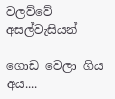වලව්වේ අසල්වැසියන්

ගොඩ වෙලා ගිය අය....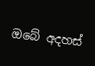ඔබේ අදහස්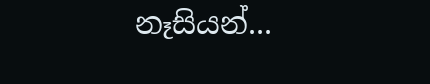නෑසියන්...